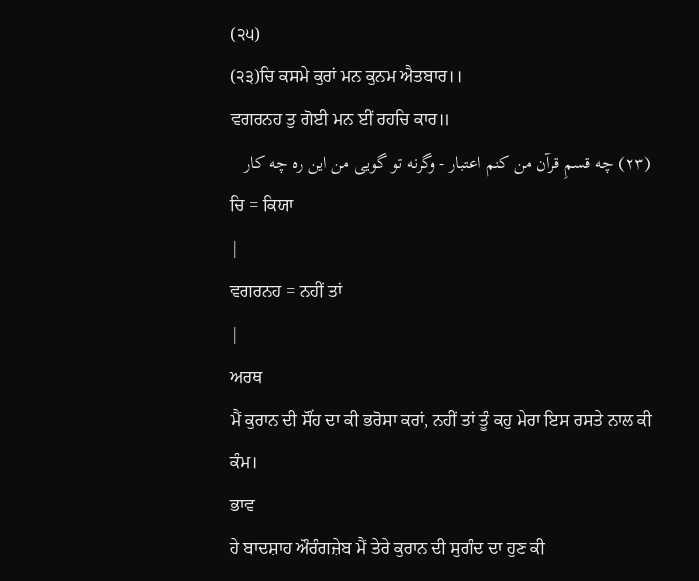(੨੫)
(੨੩)ਚਿ ਕਸਮੇ ਕੁਰਾਂ ਮਨ ਕੁਨਮ ਐਤਬਾਰ।।
ਵਗਰਨਹ ਤੁ ਗੋਈ ਮਨ ਈਂ ਰਹਚਿ ਕਾਰ॥
(۲٣) چه قسمِ قرآن من کنم اعتبار - وگرنه تو گویی من این ره چه کار
ਚਿ = ਕਿਯਾ
|
ਵਗਰਨਹ = ਨਹੀਂ ਤਾਂ
|
ਅਰਥ
ਮੈਂ ਕੁਰਾਨ ਦੀ ਸੌਂਹ ਦਾ ਕੀ ਭਰੋਸਾ ਕਰਾਂ, ਨਹੀਂ ਤਾਂ ਤੂੰ ਕਹੁ ਮੇਰਾ ਇਸ ਰਸਤੇ ਨਾਲ ਕੀ ਕੰਮ।
ਭਾਵ
ਹੇ ਬਾਦਸ਼ਾਹ ਔਰੰਗਜ਼ੇਬ ਮੈਂ ਤੇਰੇ ਕੁਰਾਨ ਦੀ ਸੁਗੰਦ ਦਾ ਹੁਣ ਕੀ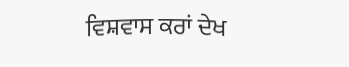ਵਿਸ਼ਵਾਸ ਕਰਾਂ ਦੇਖ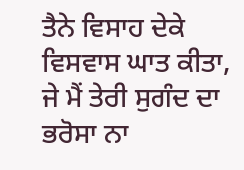ਤੈਨੇ ਵਿਸਾਹ ਦੇਕੇ ਵਿਸਵਾਸ ਘਾਤ ਕੀਤਾ, ਜੇ ਮੈਂ ਤੇਰੀ ਸੁਗੰਦ ਦਾ ਭਰੋਸਾ ਨਾ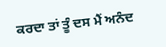ਕਰਦਾ ਤਾਂ ਤੂੰ ਦਸ ਮੈਂ ਅਨੰਦ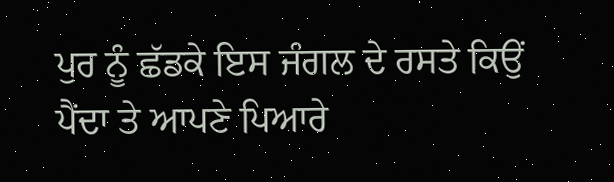ਪੁਰ ਨੂੰ ਛੱਡਕੇ ਇਸ ਜੰਗਲ ਦੇ ਰਸਤੇ ਕਿਉਂ ਪੈਂਦਾ ਤੇ ਆਪਣੇ ਪਿਆਰੇ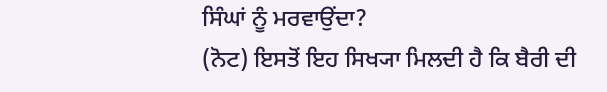ਸਿੰਘਾਂ ਨੂੰ ਮਰਵਾਉਂਦਾ?
(ਨੋਟ) ਇਸਤੋਂ ਇਹ ਸਿਖ੍ਯਾ ਮਿਲਦੀ ਹੈ ਕਿ ਬੈਰੀ ਦੀ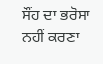ਸੌਂਹ ਦਾ ਭਰੋਸਾ ਨਹੀਂ ਕਰਣਾ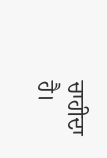ਚਾਹੀਦਾ ਹੈ।